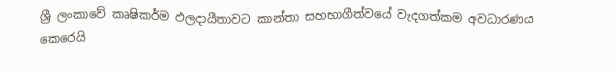ශ්‍රී ලංකාවේ කෘෂිකර්ම ඵලදායීතාවට කාන්තා සහභාගීත්වයේ වැදගත්කම අවධාරණය කෙරෙයි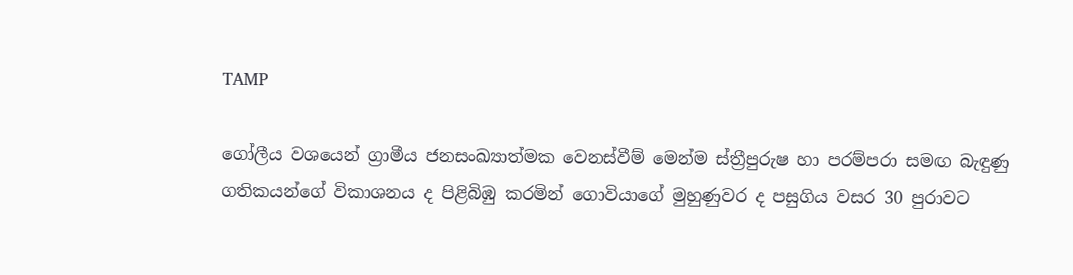TAMP

ගෝලීය වශයෙන් ග්‍රාමීය ජනසංඛ්‍යාත්මක වෙනස්වීම් මෙන්ම ස්ත්‍රීපුරුෂ හා පරම්පරා සමඟ බැඳුණු ගතිකයන්ගේ විකාශනය ද පිළිබිඹු කරමින් ගොවියාගේ මුහුණුවර ද පසුගිය වසර 30 පුරාවට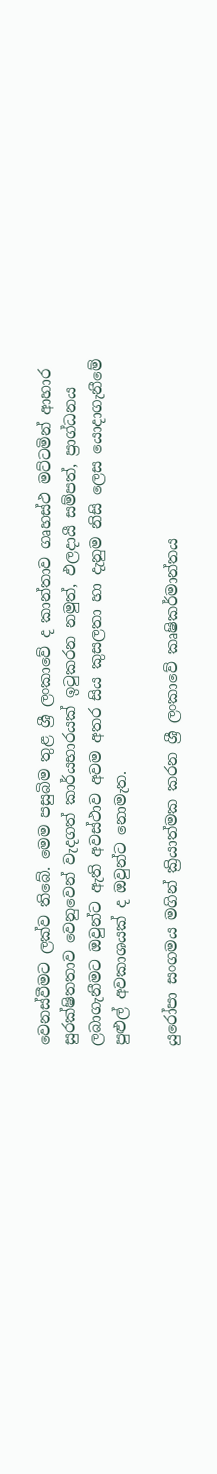වෙනස්වීමට ලක්ව තිබේ. මෙම පසුබිම තුළ ශ්‍රී ලංකාවේ ද කාන්තාව ගෘහස්ථ මට්ටමින් ආහාර සුරක්ෂිතතාව වෙනුවෙන් වැදගත් කාර්යභාරයක් ඉටුකරන නමුත්, ඵලදායී සම්පත්, ප්‍රාග්ධනය ලබාගැනීමට ඔවුන්ට ඇති අවස්ථාව අවම අතර සිය කුසලතා හා දැනුම නිසි ලෙස යොදාගැනීමේ පුළුල් අවකාශයක් ද ඔවුන්ට නොමැත.

යුරෝපා සංගමය මගින් ක්‍රියාත්මක කරන ශ්‍රී ලංකාවේ කෘෂිකර්මාන්තය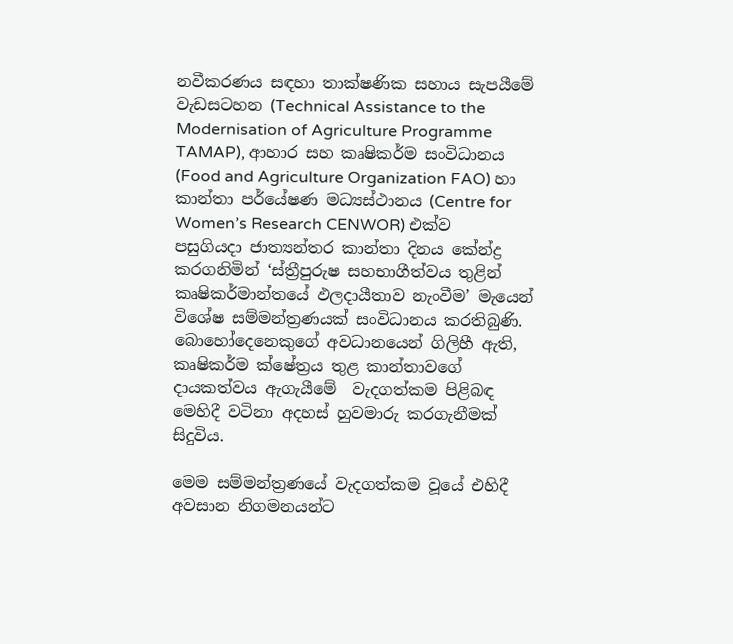නවීකරණය සඳහා තාක්ෂණික සහාය සැපයීමේ වැඩසටහන (Technical Assistance to the Modernisation of Agriculture Programme TAMAP), ආහාර සහ කෘෂිකර්ම සංවිධානය (Food and Agriculture Organization FAO) හා කාන්තා පර්යේෂණ මධ්‍යස්ථානය (Centre for Women’s Research CENWOR) එක්ව පසුගියදා ජාත්‍යන්තර කාන්තා දිනය කේන්ද්‍ර කරගනිමින් ‘ස්ත්‍රීපුරුෂ සහභාගීත්වය තුළින් කෘෂිකර්මාන්තයේ ඵලදායීතාව නැංවීම’ මැයෙන් විශේෂ සම්මන්ත්‍රණයක් සංවිධානය කරතිබුණි. බොහෝදෙනෙකුගේ අවධානයෙන් ගිලිහී ඇති, කෘෂිකර්ම ක්ෂේත්‍රය තුළ කාන්තාවගේ දායකත්වය ඇගැයීමේ  වැදගත්කම පිළිබඳ මෙහිදී වටිනා අදහස් හුවමාරු කරගැනීමක් සිදුවිය.

මෙම සම්මන්ත්‍රණයේ වැදගත්කම වූයේ එහිදී අවසාන නිගමනයන්ට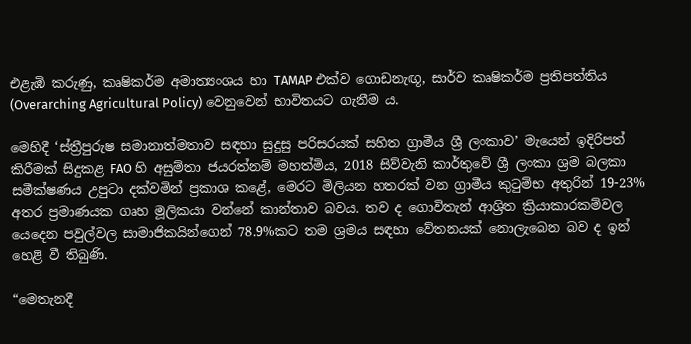එළැඹි කරුණු, කෘෂිකර්ම අමාත්‍යංශය හා TAMAP එක්ව ගොඩනැඟූ, සාර්ව කෘෂිකර්ම ප්‍රතිපත්තිය (Overarching Agricultural Policy) වෙනුවෙන් භාවිතයට ගැනීම ය.

මෙහිදී ‘ස්ත්‍රීපුරුෂ සමානාත්මතාව සඳහා සුදුසු පරිසරයක් සහිත ග්‍රාමීය ශ්‍රී ලංකාව’ මැයෙන් ඉදිරිපත් කිරීමක් සිදුකළ FAO හි අසුම්තා ජයරත්නම් මහත්මිය, 2018 සිව්වැනි කාර්තුවේ ශ්‍රී ලංකා ශ්‍රම බලකා සමීක්ෂණය උපුටා දක්වමින් ප්‍රකාශ කළේ, මෙරට මිලියන හතරක් වන ග්‍රාමීය කුටුම්භ අතුරින් 19-23% අතර ප්‍රමාණයක ගෘහ මූලිකයා වන්නේ කාන්තාව බවය. තව ද ගොවිතැන් ආශ්‍රිත ක්‍රියාකාරකම්වල යෙදෙන පවුල්වල සාමාජිකයින්ගෙන් 78.9%කට තම ශ්‍රමය සඳහා වේතනයක් නොලැබෙන බව ද ඉන් හෙළි වී තිබුණි.

“මෙතැනදී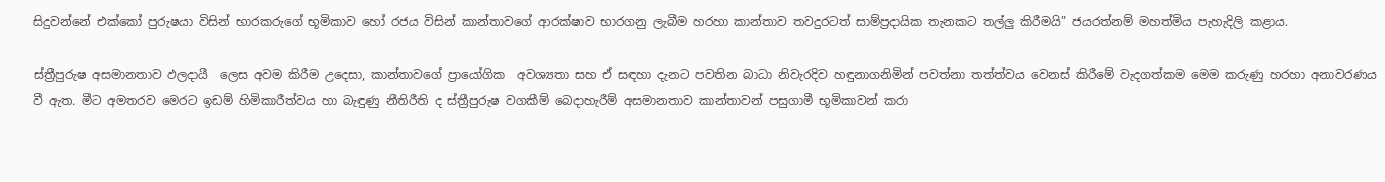සිදුවන්නේ එක්කෝ පුරුෂයා විසින් භාරකරුගේ භූමිකාව හෝ රජය විසින් කාන්තාවගේ ආරක්ෂාව භාරගනු ලැබීම හරහා කාන්තාව තවදුරටත් සාම්ප්‍රදායික තැනකට තල්ලු කිරීමයි” ජයරත්නම් මහත්මිය පැහැදිලි කළාය.

ස්ත්‍රීපුරුෂ අසමානතාව ඵලදායී  ලෙස අවම කිරීම උදෙසා, කාන්තාවගේ ප්‍රායෝගික  අවශ්‍යතා සහ ඒ සඳහා දැනට පවතින බාධා නිවැරදිව හඳුනාගනිමින් පවත්නා තත්ත්වය වෙනස් කිරීමේ වැදගත්කම මෙම කරුණු හරහා අනාවරණය වී ඇත. මීට අමතරව මෙරට ඉඩම් හිමිකාරීත්වය හා බැඳුණු නීතිරීති ද ස්ත්‍රීපුරුෂ වගකීම් බෙදාහැරීම් අසමානතාව කාන්තාවන් පසුගාමී භූමිකාවන් කරා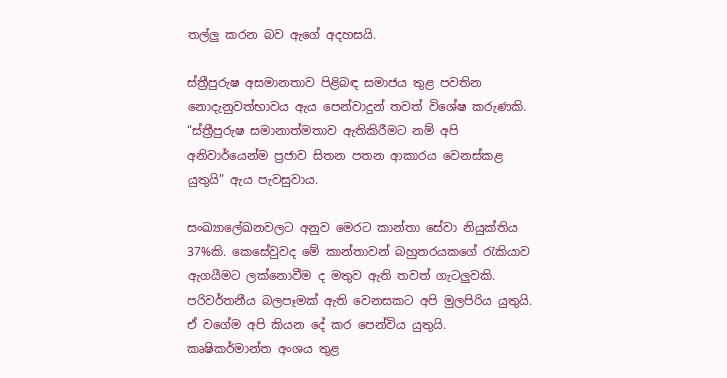තල්ලු කරන බව ඇගේ අදහසයි.

ස්ත්‍රීපුරුෂ අසමානතාව පිළිබඳ සමාජය තුළ පවතින නොදැනුවත්භාවය ඇය පෙන්වාදුන් තවත් විශේෂ කරුණකි. “ස්ත්‍රීපුරුෂ සමානාත්මතාව ඇතිකිරීමට නම් අපි අනිවාර්යෙන්ම ප්‍රජාව සිතන පතන ආකාරය වෙනස්කළ යුතුයි” ඇය පැවසුවාය.

සංඛ්‍යාලේඛනවලට අනුව මෙරට කාන්තා සේවා නියුක්තිය 37%කි. කෙසේවුවද මේ කාන්තාවන් බහුතරයකගේ රැකියාව ඇගයීමට ලක්නොවීම ද මතුව ඇති තවත් ගැටලුවකි. පරිවර්තනීය බලපෑමක් ඇති වෙනසකට අපි මුලපිරිය යුතුයි. ඒ වගේම අපි කියන දේ කර පෙන්විය යුතුයි. කෘෂිකර්මාන්ත අංශය තුළ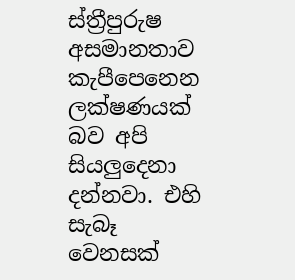ස්ත්‍රීපුරුෂ අසමානතාව කැපීපෙනෙන ලක්ෂණයක් බව අපි සියලුදෙනා දන්නවා. එහි සැබෑ වෙනසක්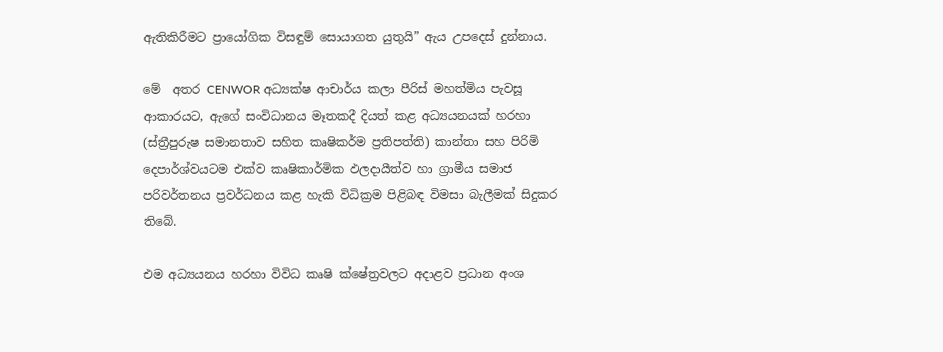ඇතිකිරීමට ප්‍රායෝගික විසඳුම් සොයාගත යුතුයි” ඇය උපදෙස් දුන්නාය.

මේ  අතර CENWOR අධ්‍යක්ෂ ආචාර්ය කලා පීරිස් මහත්මිය පැවසූ ආකාරයට, ඇගේ සංවිධානය මෑතකදී දියත් කළ අධ්‍යයනයක් හරහා (ස්ත්‍රීපුරුෂ සමානතාව සහිත කෘෂිකර්ම ප්‍රතිපත්ති) කාන්තා සහ පිරිමි දෙපාර්ශ්වයටම එක්ව කෘෂිකාර්මික ඵලදායීත්ව හා ග්‍රාමීය සමාජ පරිවර්තනය ප්‍රවර්ධනය කළ හැකි විධික්‍රම පිළිබඳ විමසා බැලීමක් සිදුකර තිබේ.

එම අධ්‍යයනය හරහා විවිධ කෘෂි ක්ෂේත්‍රවලට අදාළව ප්‍රධාන අංශ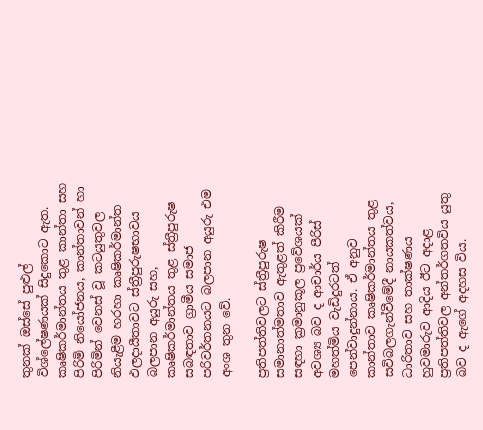තුනක් ඔස්සේ පුළුල් විශ්ලේෂණයක් සිදුකොට ඇත. කෘෂිකර්මාන්තය තුළ කාන්තා සහ පිරිමි නියෝජනය, කාන්තාවන් හා පිරිමින් වෙනස් වූ කටයුතුවල නියැළීම හරහා කෘෂිකර්මාන්ත ඵලදායීතාවට ස්ත්‍රීපුරුෂභාවය බලපාන අයුරු සහ, කෘෂිකර්මාන්තය තුළ ස්ත්‍රීපුරුෂ සබඳතාව ග්‍රාමීය සමාජ පරිවර්තනයට බලපාන අයුරු එම අංශ තුන වේ.

ප්‍රතිපත්තිවලට ස්ත්‍රීපුරුෂ සමානාත්මතාව ඇතුළත් කිරීම සඳහා ක්‍රමානුකූල ප්‍රවේශයක් අවශ්‍ය බව ද ආචාර්ය පීරිස් මහත්මිය වැඩිදුරටත් පෙන්වාදුන්නාය. ඒ අනුව කාන්තාව කෘෂිකර්මාන්තය තුළ සවිබලගැන්වීමේදී නායකත්වය, ධාරිතාව සහ තාක්ෂණය හුවමාරුව ආදිය ඊට අදාළ ප්‍රතිපත්තිවල අන්තර්ගතවිය යුතු බව ද ඇගේ අදහස විය.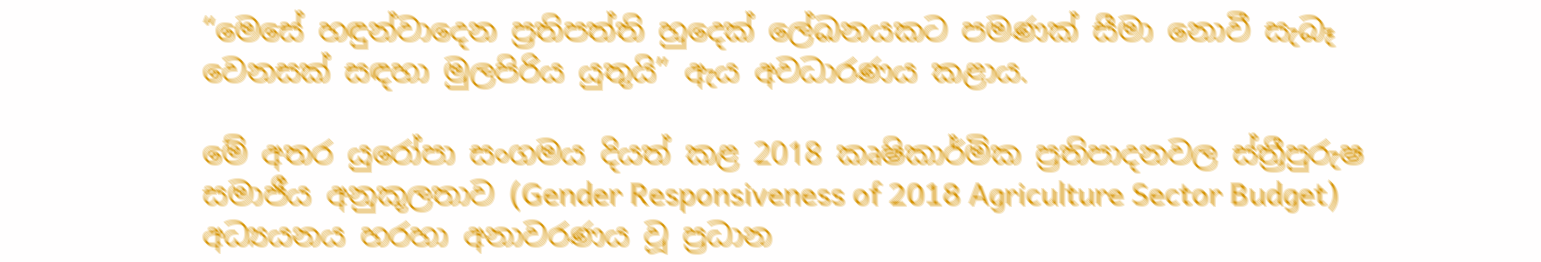“මෙසේ හඳුන්වාදෙන ප්‍රතිපත්ති හුදෙක් ලේඛනයකට පමණක් සීමා නොවී සැබෑ වෙනසක් සඳහා මුලපිරිය යුතුයි” ඇය අවධාරණය කළාය.

මේ අතර යුරෝපා සංගමය දියත් කළ 2018 කෘෂිකාර්මික ප්‍රතිපාදනවල ස්ත්‍රීපුරුෂ සමාජීය අනුකූලතාව (Gender Responsiveness of 2018 Agriculture Sector Budget) අධ්‍යයනය හරහා අනාවරණය වූ ප්‍රධාන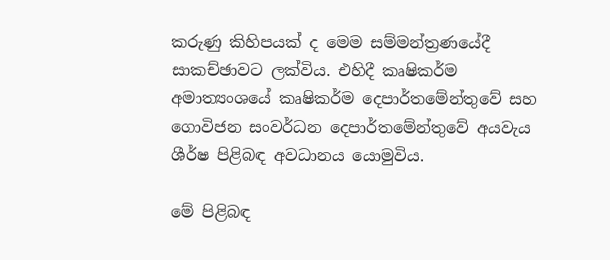කරුණු කිහිපයක් ද මෙම සම්මන්ත්‍රණයේදී සාකච්ඡාවට ලක්විය. එහිදී කෘෂිකර්ම අමාත්‍යංශයේ කෘෂිකර්ම දෙපාර්තමේන්තුවේ සහ ගොවිජන සංවර්ධන දෙපාර්තමේන්තුවේ අයවැය ශීර්ෂ පිළිබඳ අවධානය යොමුවිය.

මේ පිළිබඳ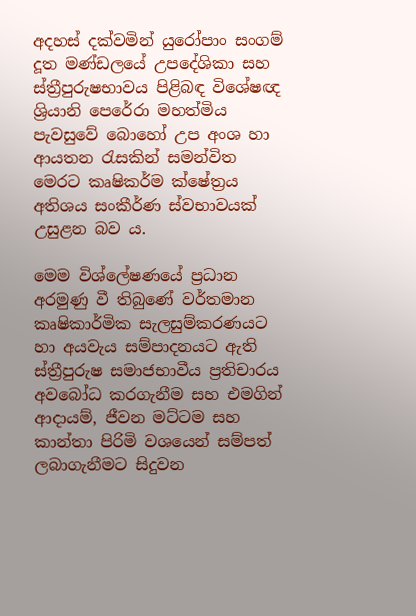අදහස් දක්වමින් යුරෝපාං සංගම් දූත මණ්ඩලයේ උපදේශිකා සහ ස්ත්‍රීපුරුෂභාවය පිළිබඳ විශේෂඥ ශ්‍රියානි පෙරේරා මහත්මිය පැවසුවේ බොහෝ උප අංශ හා ආයතන රැසකින් සමන්විත මෙරට කෘෂිකර්ම ක්ෂේත්‍රය අතිශය සංකීර්ණ ස්වභාවයක් උසුළන බව ය.

මෙම විශ්ලේෂණයේ ප්‍රධාන අරමුණු වී තිබුණේ වර්තමාන කෘෂිකාර්මික සැලසුම්කරණයට හා අයවැය සම්පාදනයට ඇති ස්ත්‍රීපුරුෂ සමාජභාවීය ප්‍රතිචාරය අවබෝධ කරගැනීම සහ එමගින් ආදායම්, ජීවන මට්ටම සහ කාන්තා පිරිමි වශයෙන් සම්පත් ලබාගැනීමට සිදුවන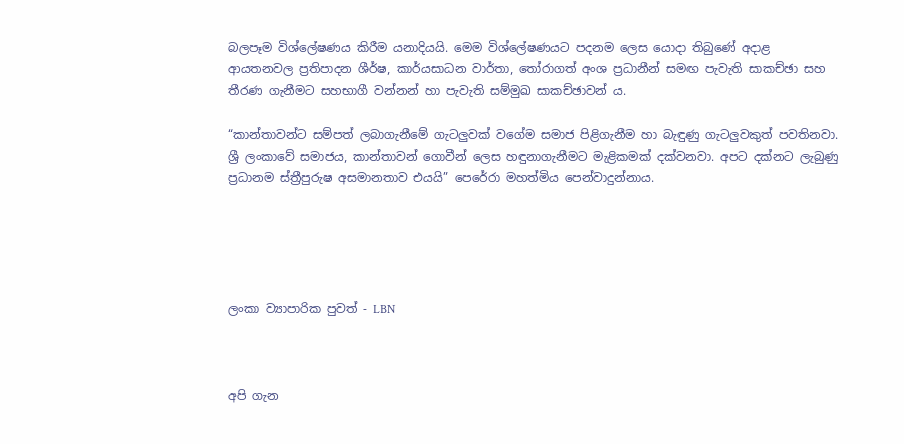බලපෑම විශ්ලේෂණය කිරීම යනාදියයි. මෙම විශ්ලේෂණයට පදනම ලෙස යොදා තිබුණේ අදාළ ආයතනවල ප්‍රතිපාදන ශීර්ෂ, කාර්යසාධන වාර්තා, තෝරාගත් අංශ ප්‍රධානීන් සමඟ පැවැති සාකච්ඡා සහ තීරණ ගැනීමට සහභාගී වන්නන් හා පැවැති සම්මුඛ සාකච්ඡාවන් ය.

“කාන්තාවන්ට සම්පත් ලබාගැනීමේ ගැටලුවක් වගේම සමාජ පිළිගැනීම හා බැඳුණු ගැටලුවකුත් පවතිනවා. ශ්‍රී ලංකාවේ සමාජය, කාන්තාවන් ගොවීන් ලෙස හඳුනාගැනීමට මැළිකමක් දක්වනවා. අපට දක්නට ලැබුණු ප්‍රධානම ස්ත්‍රීපුරුෂ අසමානතාව එයයි” පෙරේරා මහත්මිය පෙන්වාදුන්නාය.





ලංකා ව්‍යාපාරික පුවත් - LBN



අපි ගැන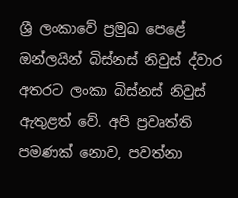ශ්‍රී ලංකාවේ ප්‍රමුඛ පෙළේ ඔන්ලයින් බිස්නස් නිවුස් ද්වාර අතරට ලංකා බිස්නස් නිවුස් ඇතුළත් වේ. අපි ප්‍රවෘත්ති පමණක් නොව, පවත්නා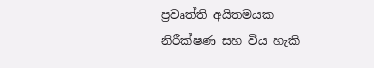ප්‍රවෘත්ති අයිතමයක නිරීක්ෂණ සහ විය හැකි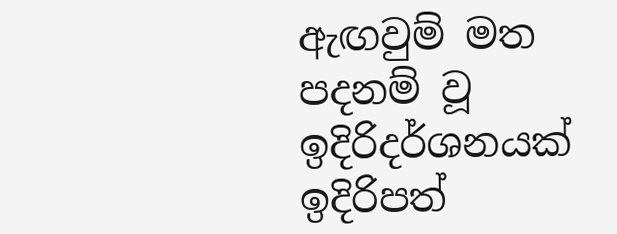ඇඟවුම් මත පදනම් වූ ඉදිරිදර්ශනයක් ඉදිරිපත්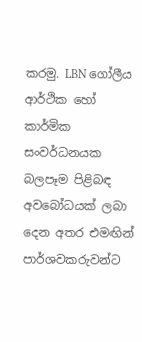කරමු. LBN ගෝලීය ආර්ථික හෝ කාර්මික සංවර්ධනයක බලපෑම පිළිබඳ අවබෝධයක් ලබා දෙන අතර එමඟින් පාර්ශවකරුවන්ට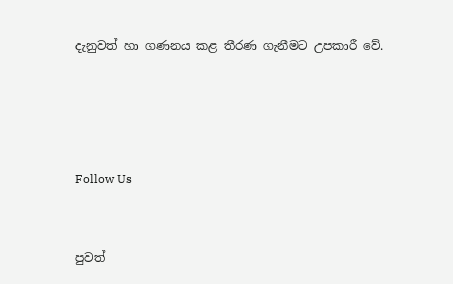දැනුවත් හා ගණනය කළ තීරණ ගැනීමට උපකාරී වේ.




Follow Us


පුවත්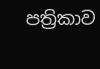පත්‍රිකාව